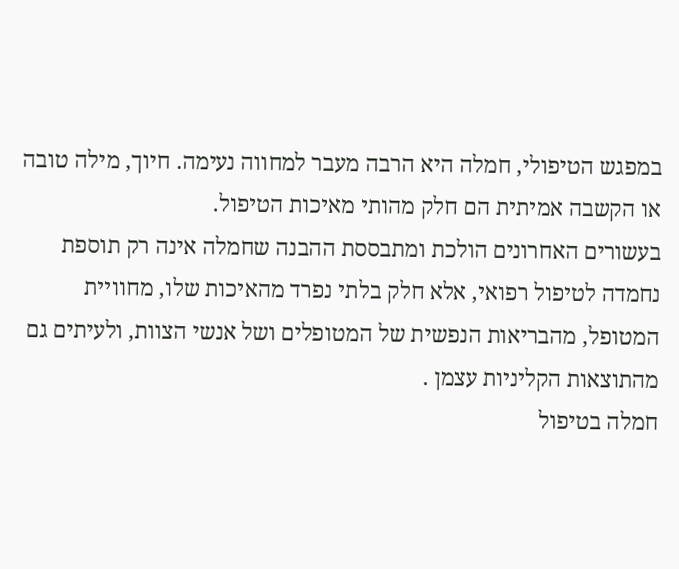במפגש הטיפולי, חמלה היא הרבה מעבר למחווה נעימה. חיוך, מילה טובה או הקשבה אמיתית הם חלק מהותי מאיכות הטיפול.
בעשורים האחרונים הולכת ומתבססת ההבנה שחמלה אינה רק תוספת נחמדה לטיפול רפואי, אלא חלק בלתי נפרד מהאיכות שלו, מחוויית המטופל, מהבריאות הנפשית של המטופלים ושל אנשי הצוות, ולעיתים גם מהתוצאות הקליניות עצמן .
חמלה בטיפול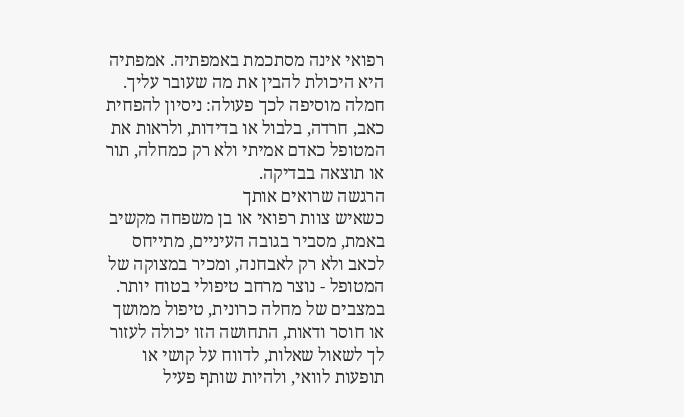רפואי אינה מסתכמת באמפתיה. אמפתיה היא היכולת להבין את מה שעובר עליך. חמלה מוסיפה לכך פעולה: ניסיון להפחית כאב, חרדה, בלבול או בדידות, ולראות את המטופל כאדם אמיתי ולא רק כמחלה, תור או תוצאה בבדיקה.
הרגשה שרואים אותך
כשאיש צוות רפואי או בן משפחה מקשיב באמת, מסביר בגובה העיניים, מתייחס לכאב ולא רק לאבחנה, ומכיר במצוקה של המטופל - נוצר מרחב טיפולי בטוח יותר. במצבים של מחלה כרונית, טיפול ממושך או חוסר ודאות, התחושה הזו יכולה לעזור לך לשאול שאלות, לדווח על קושי או תופעות לוואי, ולהיות שותף פעיל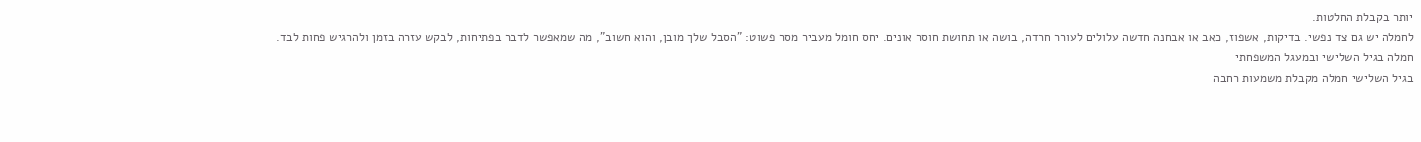יותר בקבלת החלטות.
לחמלה יש גם צד נפשי. בדיקות, אשפוז, כאב או אבחנה חדשה עלולים לעורר חרדה, בושה או תחושת חוסר אונים. יחס חומל מעביר מסר פשוט: "הסבל שלך מובן, והוא חשוב", מה שמאפשר לדבר בפתיחות, לבקש עזרה בזמן ולהרגיש פחות לבד.
חמלה בגיל השלישי ובמעגל המשפחתי
בגיל השלישי חמלה מקבלת משמעות רחבה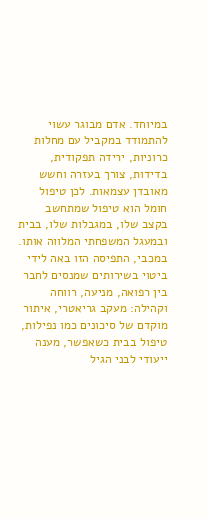במיוחד. אדם מבוגר עשוי להתמודד במקביל עם מחלות כרוניות, ירידה תפקודית, בדידות, צורך בעזרה וחשש מאובדן עצמאות. לכן טיפול חומל הוא טיפול שמתחשב בקצב שלו, במגבלות שלו, בבית ובמעגל המשפחתי המלווה אותו.
במכבי, התפיסה הזו באה לידי ביטוי בשירותים שמנסים לחבר בין רפואה, מניעה, רווחה וקהילה: מעקב גריאטרי, איתור מוקדם של סיכונים כמו נפילות, טיפול בבית כשאפשר, מענה ייעודי לבני הגיל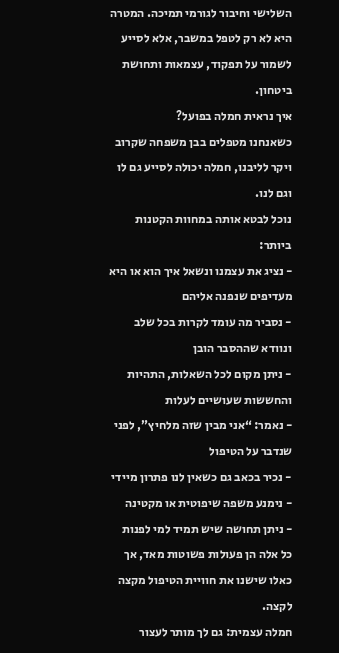השלישי וחיבור לגורמי תמיכה. המטרה היא לא רק לטפל במשבר, אלא לסייע לשמור על תפקוד, עצמאות ותחושת ביטחון.
איך נראית חמלה בפועל?
כשאנחנו מטפלים בבן משפחה שקרוב ויקר לליבנו, חמלה יכולה לסייע גם לו וגם לנו.
נוכל לבטא אותה במחוות הקטנות ביותר:
- נציג את עצמנו ונשאל איך הוא או היא מעדיפים שנפנה אליהם
- נסביר מה עומד לקרות בכל שלב ונוודא שההסבר הובן
- ניתן מקום לכל השאלות, התהיות והחששות שעושיים לעלות
- נאמר: “אני מבין שזה מלחיץ”, לפני שנדבר על הטיפול
- נכיר בכאב גם כשאין לנו פתרון מיידי
- נימנע משפה שיפוטית או מקטינה
- ניתן תחושה שיש תמיד למי לפנות
כל אלה הן פעולות פשוטות מאד, אך כאלו שישנו את חוויית הטיפול מקצה לקצה.
חמלה עצמית: גם לך מותר לעצור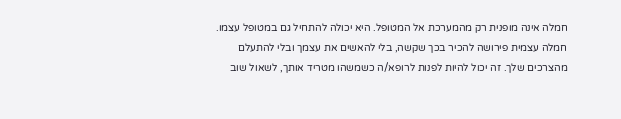חמלה אינה מופנית רק מהמערכת אל המטופל. היא יכולה להתחיל גם במטופל עצמו. חמלה עצמית פירושה להכיר בכך שקשה, בלי להאשים את עצמך ובלי להתעלם מהצרכים שלך. זה יכול להיות לפנות לרופא/ה כשמשהו מטריד אותך, לשאול שוב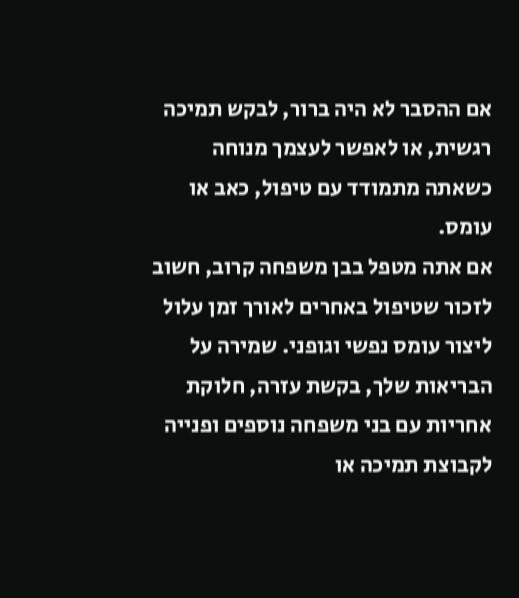אם ההסבר לא היה ברור, לבקש תמיכה רגשית, או לאפשר לעצמך מנוחה כשאתה מתמודד עם טיפול, כאב או עומס.
אם אתה מטפל בבן משפחה קרוב, חשוב לזכור שטיפול באחרים לאורך זמן עלול ליצור עומס נפשי וגופני. שמירה על הבריאות שלך, בקשת עזרה, חלוקת אחריות עם בני משפחה נוספים ופנייה לקבוצת תמיכה או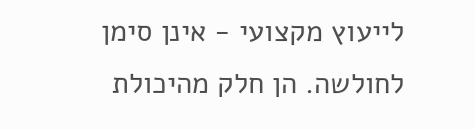לייעוץ מקצועי - אינן סימן לחולשה. הן חלק מהיכולת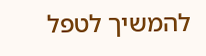להמשיך לטפל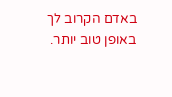באדם הקרוב לך באופן טוב יותר.